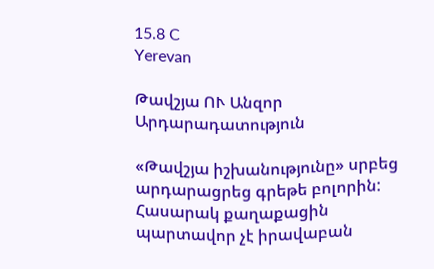15.8 C
Yerevan

Թավշյա ՈՒ Անզոր Արդարադատություն

«Թավշյա իշխանությունը» սրբեց արդարացրեց գրեթե բոլորին: Հասարակ քաղաքացին պարտավոր չէ իրավաբան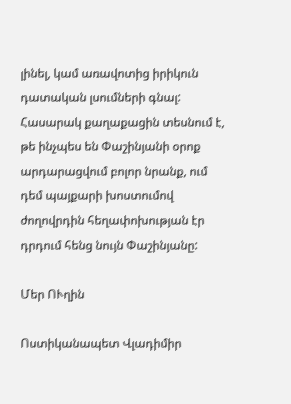լինել, կամ առավոտից իրիկուն  դատական լսումների գնալ: Հասարակ քաղաքացին տեսնում է, թե ինչպես են Փաշինյանի օրոք արդարացվում բոլոր նրանք, ում դեմ պայքարի խոստումով ժողովրդին հեղափոխության էր դրդում հենց նույն Փաշինյանը:

Մեր ՈՒղին

Ոստիկանապետ Վլադիմիր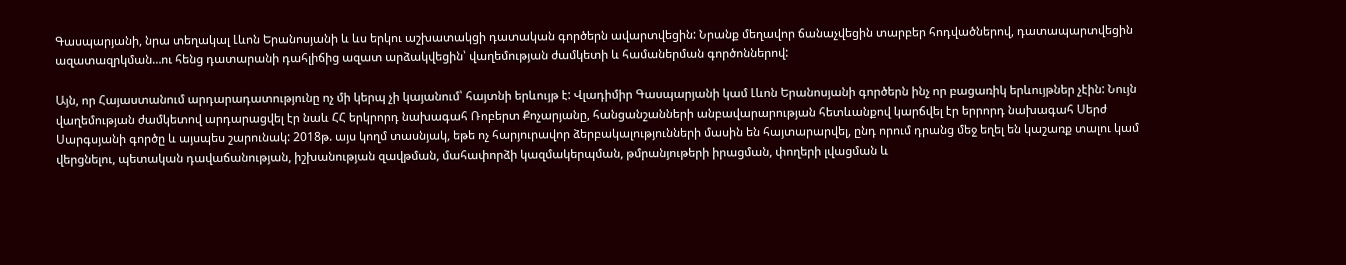Գասպարյանի, նրա տեղակալ Լևոն Երանոսյանի և ևս երկու աշխատակցի դատական գործերն ավարտվեցին: Նրանք մեղավոր ճանաչվեցին տարբեր հոդվածներով, դատապարտվեցին ազատազրկման…ու հենց դատարանի դահլիճից ազատ արձակվեցին՝ վաղեմության ժամկետի և համաներման գործոններով:

Այն, որ Հայաստանում արդարադատությունը ոչ մի կերպ չի կայանում՝ հայտնի երևույթ է: Վլադիմիր Գասպարյանի կամ Լևոն Երանոսյանի գործերն ինչ որ բացառիկ երևույթներ չէին: Նույն վաղեմության ժամկետով արդարացվել էր նաև ՀՀ երկրորդ նախագահ Ռոբերտ Քոչարյանը, հանցանշանների անբավարարության հետևանքով կարճվել էր երրորդ նախագահ Սերժ Սարգսյանի գործը և այսպես շարունակ: 2018թ. այս կողմ տասնյակ, եթե ոչ հարյուրավոր ձերբակալությունների մասին են հայտարարվել, ընդ որում դրանց մեջ եղել են կաշառք տալու կամ վերցնելու, պետական դավաճանության, իշխանության զավթման, մահափորձի կազմակերպման, թմրանյութերի իրացման, փողերի լվացման և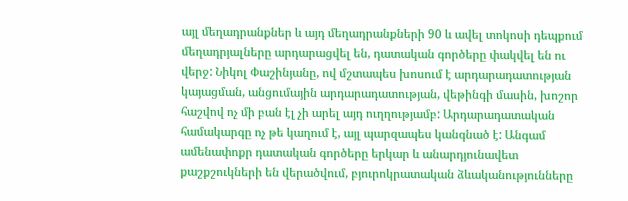այլ մեղադրանքներ և այդ մեղադրանքների 90 և ավել տոկոսի դեպքում մեղադրյալները արդարացվել են, դատական գործերը փակվել են ու վերջ: Նիկոլ Փաշինյանը, ով մշտապես խոսում է արդարադատության կայացման, անցումային արդարադատության, վեթինգի մասին, խոշոր հաշվով ոչ մի բան էլ չի արել այդ ուղղությամբ: Արդարադատական համակարգը ոչ թե կաղում է, այլ պարզապես կանգնած է: Անգամ ամենափոքր դատական գործերը երկար և անարդյունավետ քաշքշուկների են վերածվում, բյուրոկրատական ձևականությունները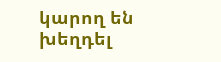կարող են խեղդել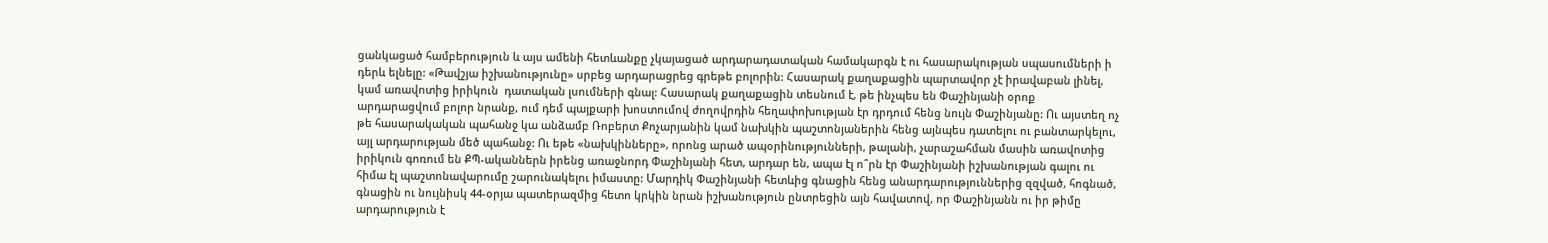ցանկացած համբերություն և այս ամենի հետևանքը չկայացած արդարադատական համակարգն է ու հասարակության սպասումների ի դերև ելնելը: «Թավշյա իշխանությունը» սրբեց արդարացրեց գրեթե բոլորին: Հասարակ քաղաքացին պարտավոր չէ իրավաբան լինել, կամ առավոտից իրիկուն  դատական լսումների գնալ: Հասարակ քաղաքացին տեսնում է, թե ինչպես են Փաշինյանի օրոք արդարացվում բոլոր նրանք, ում դեմ պայքարի խոստումով ժողովրդին հեղափոխության էր դրդում հենց նույն Փաշինյանը: Ու այստեղ ոչ թե հասարակական պահանջ կա անձամբ Ռոբերտ Քոչարյանին կամ նախկին պաշտոնյաներին հենց այնպես դատելու ու բանտարկելու, այլ արդարության մեծ պահանջ: Ու եթե «նախկինները», որոնց արած ապօրինությունների, թալանի, չարաշահման մասին առավոտից իրիկուն գոռում են ՔՊ-ականներն իրենց առաջնորդ Փաշինյանի հետ, արդար են, ապա էլ ո՞րն էր Փաշինյանի իշխանության գալու ու հիմա էլ պաշտոնավարումը շարունակելու իմաստը: Մարդիկ Փաշինյանի հետևից գնացին հենց անարդարություններից զզված, հոգնած, գնացին ու նույնիսկ 44-օրյա պատերազմից հետո կրկին նրան իշխանություն ընտրեցին այն հավատով, որ Փաշինյանն ու իր թիմը արդարություն է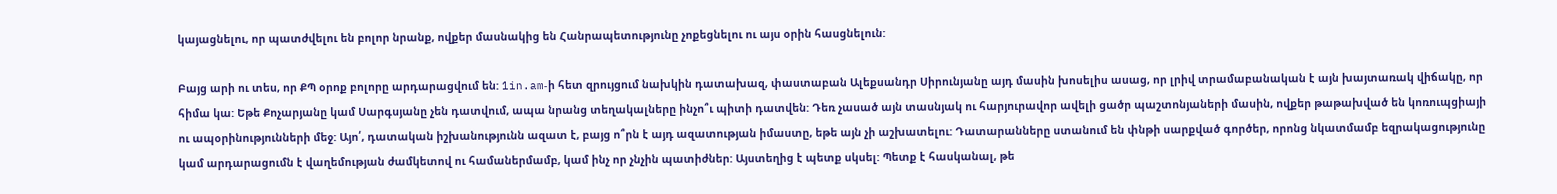կայացնելու, որ պատժվելու են բոլոր նրանք, ովքեր մասնակից են Հանրապետությունը չոքեցնելու ու այս օրին հասցնելուն:

Բայց արի ու տես, որ ՔՊ օրոք բոլորը արդարացվում են: 1in.am‑ի հետ զրույցում նախկին դատախազ, փաստաբան Ալեքսանդր Սիրունյանը այդ մասին խոսելիս ասաց, որ լրիվ տրամաբանական է այն խայտառակ վիճակը, որ հիմա կա: Եթե Քոչարյանը կամ Սարգսյանը չեն դատվում, ապա նրանց տեղակալները ինչո՞ւ պիտի դատվեն: Դեռ չասած այն տասնյակ ու հարյուրավոր ավելի ցածր պաշտոնյաների մասին, ովքեր թաթախված են կոռուպցիայի ու ապօրինությունների մեջ: Այո՛, դատական իշխանությունն ազատ է, բայց ո՞րն է այդ ազատության իմաստը, եթե այն չի աշխատելու: Դատարանները ստանում են փնթի սարքված գործեր, որոնց նկատմամբ եզրակացությունը կամ արդարացումն է վաղեմության ժամկետով ու համաներմամբ, կամ ինչ որ չնչին պատիժներ: Այստեղից է պետք սկսել: Պետք է հասկանալ, թե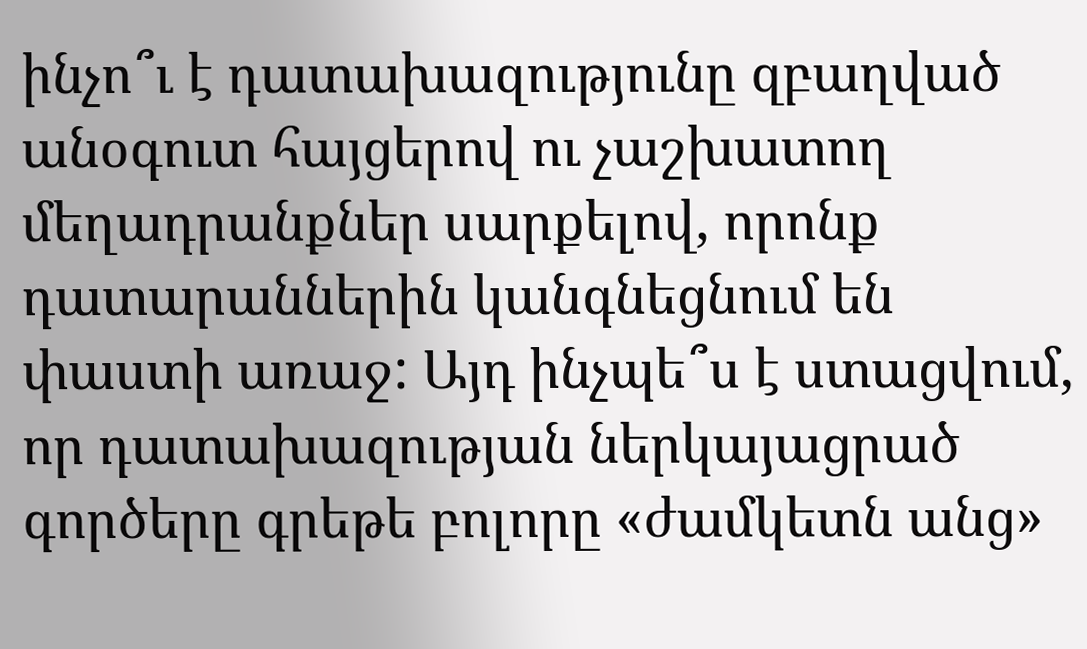ինչո՞ւ է դատախազությունը զբաղված անօգուտ հայցերով ու չաշխատող մեղադրանքներ սարքելով, որոնք դատարաններին կանգնեցնում են փաստի առաջ: Այդ ինչպե՞ս է ստացվում, որ դատախազության ներկայացրած գործերը գրեթե բոլորը «ժամկետն անց»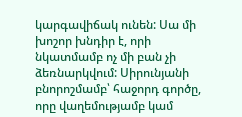կարգավիճակ ունեն: Սա մի խոշոր խնդիր է, որի նկատմամբ ոչ մի բան չի ձեռնարկվում: Սիրունյանի բնորոշմամբ՝ հաջորդ գործը, որը վաղեմությամբ կամ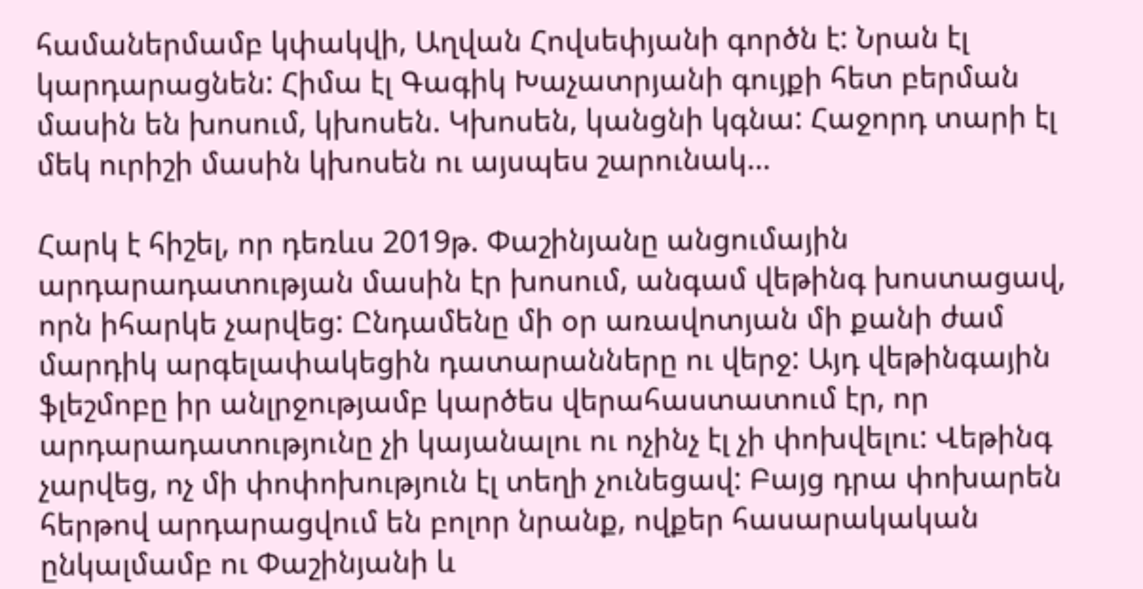համաներմամբ կփակվի, Աղվան Հովսեփյանի գործն է: Նրան էլ կարդարացնեն: Հիմա էլ Գագիկ Խաչատրյանի գույքի հետ բերման մասին են խոսում, կխոսեն. Կխոսեն, կանցնի կգնա: Հաջորդ տարի էլ մեկ ուրիշի մասին կխոսեն ու այսպես շարունակ…

Հարկ է հիշել, որ դեռևս 2019թ. Փաշինյանը անցումային արդարադատության մասին էր խոսում, անգամ վեթինգ խոստացավ, որն իհարկե չարվեց: Ընդամենը մի օր առավոտյան մի քանի ժամ մարդիկ արգելափակեցին դատարանները ու վերջ: Այդ վեթինգային ֆլեշմոբը իր անլրջությամբ կարծես վերահաստատում էր, որ արդարադատությունը չի կայանալու ու ոչինչ էլ չի փոխվելու: Վեթինգ չարվեց, ոչ մի փոփոխություն էլ տեղի չունեցավ: Բայց դրա փոխարեն հերթով արդարացվում են բոլոր նրանք, ովքեր հասարակական ընկալմամբ ու Փաշինյանի և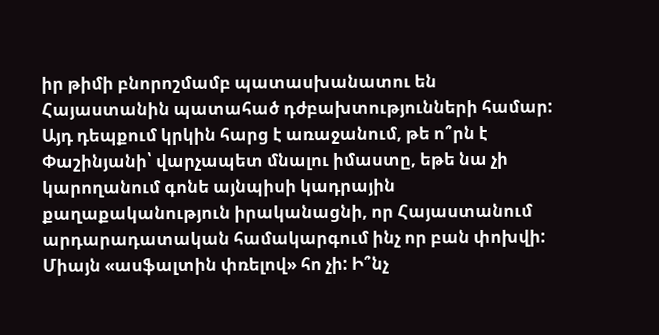իր թիմի բնորոշմամբ պատասխանատու են Հայաստանին պատահած դժբախտությունների համար: Այդ դեպքում կրկին հարց է առաջանում, թե ո՞րն է Փաշինյանի՝ վարչապետ մնալու իմաստը, եթե նա չի կարողանում գոնե այնպիսի կադրային քաղաքականություն իրականացնի, որ Հայաստանում արդարադատական համակարգում ինչ որ բան փոխվի: Միայն «ասֆալտին փռելով» հո չի: Ի՞նչ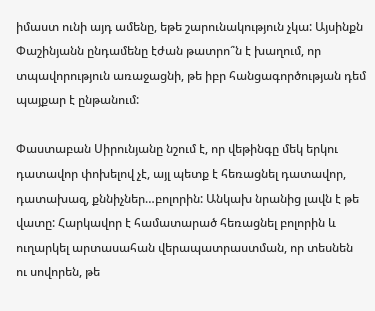իմաստ ունի այդ ամենը, եթե շարունակություն չկա: Այսինքն Փաշինյանն ընդամենը էժան թատրո՞ն է խաղում, որ տպավորություն առաջացնի, թե իբր հանցագործության դեմ պայքար է ընթանում:

Փաստաբան Սիրունյանը նշում է, որ վեթինգը մեկ երկու դատավոր փոխելով չէ, այլ պետք է հեռացնել դատավոր, դատախազ, քննիչներ…բոլորին: Անկախ նրանից լավն է թե վատը: Հարկավոր է համատարած հեռացնել բոլորին և ուղարկել արտասահան վերապատրաստման, որ տեսնեն ու սովորեն, թե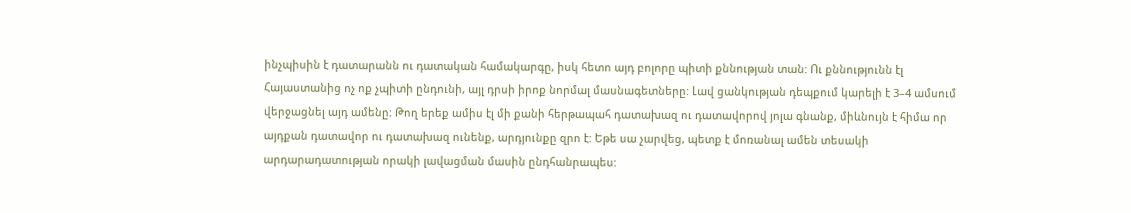ինչպիսին է դատարանն ու դատական համակարգը, իսկ հետո այդ բոլորը պիտի քննության տան: Ու քննությունն էլ Հայաստանից ոչ ոք չպիտի ընդունի, այլ դրսի իրոք նորմալ մասնագետները: Լավ ցանկության դեպքում կարելի է 3–4 ամսում վերջացնել այդ ամենը: Թող երեք ամիս էլ մի քանի հերթապահ դատախազ ու դատավորով յոլա գնանք, միևնույն է հիմա որ այդքան դատավոր ու դատախազ ունենք, արդյունքը զրո է: Եթե սա չարվեց, պետք է մոռանալ ամեն տեսակի արդարադատության որակի լավացման մասին ընդհանրապես: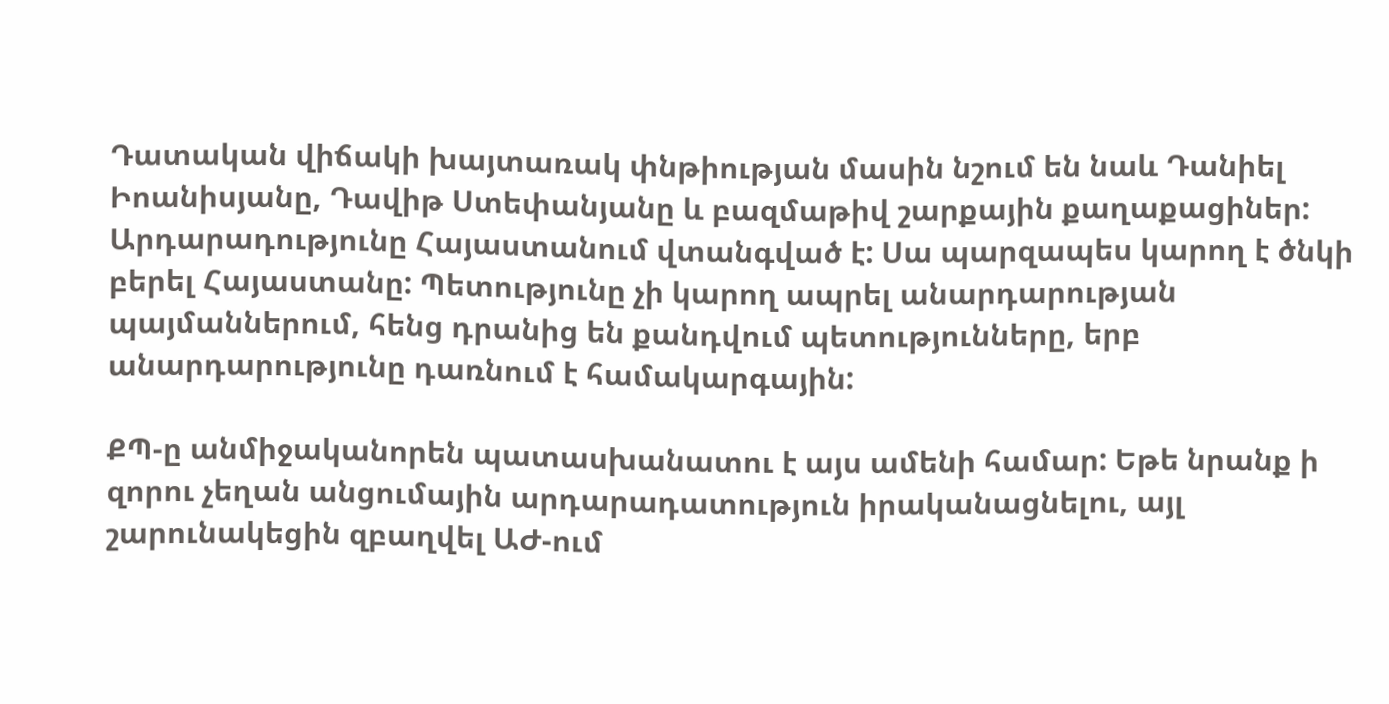Դատական վիճակի խայտառակ փնթիության մասին նշում են նաև Դանիել Իոանիսյանը, Դավիթ Ստեփանյանը և բազմաթիվ շարքային քաղաքացիներ: Արդարադությունը Հայաստանում վտանգված է: Սա պարզապես կարող է ծնկի բերել Հայաստանը: Պետությունը չի կարող ապրել անարդարության պայմաններում, հենց դրանից են քանդվում պետությունները, երբ անարդարությունը դառնում է համակարգային:

ՔՊ‑ը անմիջականորեն պատասխանատու է այս ամենի համար: Եթե նրանք ի զորու չեղան անցումային արդարադատություն իրականացնելու, այլ շարունակեցին զբաղվել ԱԺ-ում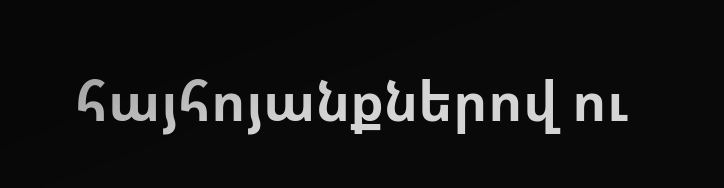հայհոյանքներով ու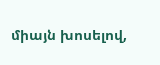միայն խոսելով,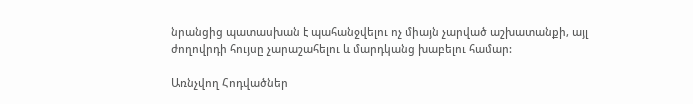նրանցից պատասխան է պահանջվելու ոչ միայն չարված աշխատանքի, այլ ժողովրդի հույսը չարաշահելու և մարդկանց խաբելու համար:

Առնչվող Հոդվածներ